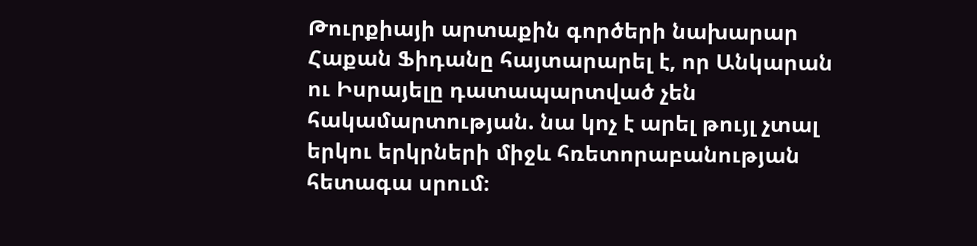Թուրքիայի արտաքին գործերի նախարար Հաքան Ֆիդանը հայտարարել է, որ Անկարան ու Իսրայելը դատապարտված չեն հակամարտության. նա կոչ է արել թույլ չտալ երկու երկրների միջև հռետորաբանության հետագա սրում։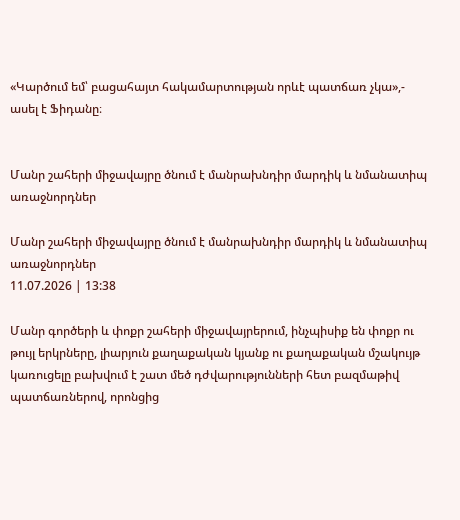«Կարծում եմ՝ բացահայտ հակամարտության որևէ պատճառ չկա»,- ասել է Ֆիդանը։


Մանր շահերի միջավայրը ծնում է մանրախնդիր մարդիկ և նմանատիպ առաջնորդներ

Մանր շահերի միջավայրը ծնում է մանրախնդիր մարդիկ և նմանատիպ առաջնորդներ
11.07.2026 | 13:38

Մանր գործերի և փոքր շահերի միջավայրերում, ինչպիսիք են փոքր ու թույլ երկրները, լիարյուն քաղաքական կյանք ու քաղաքական մշակույթ կառուցելը բախվում է շատ մեծ դժվարությունների հետ բազմաթիվ պատճառներով, որոնցից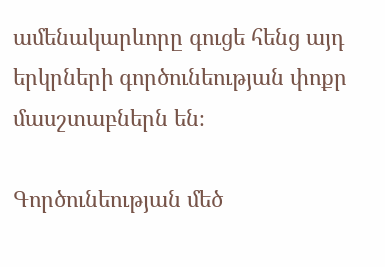ամենակարևորը գուցե հենց այդ երկրների գործունեության փոքր մասշտաբներն են։

Գործունեության մեծ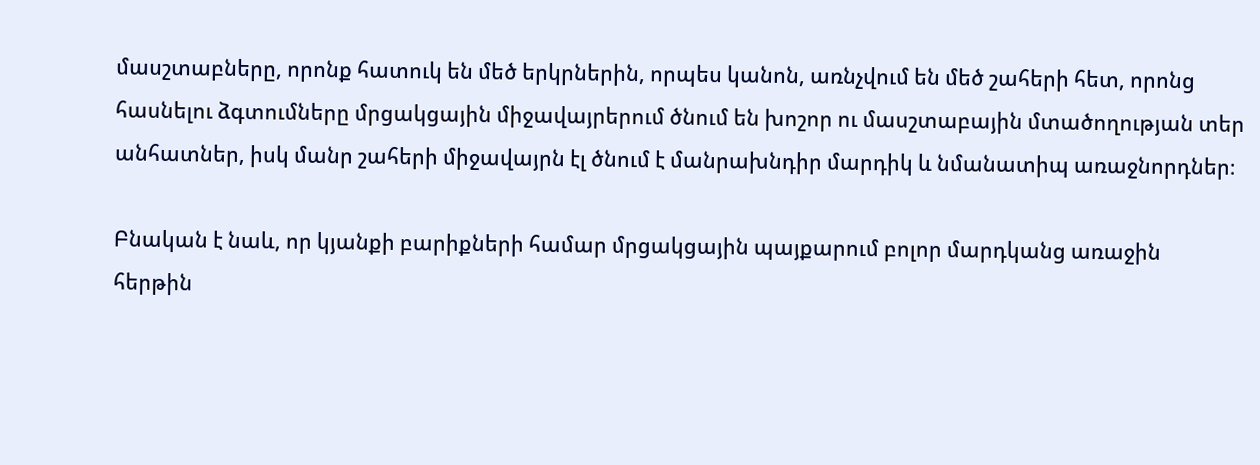մասշտաբները, որոնք հատուկ են մեծ երկրներին, որպես կանոն, առնչվում են մեծ շահերի հետ, որոնց հասնելու ձգտումները մրցակցային միջավայրերում ծնում են խոշոր ու մասշտաբային մտածողության տեր անհատներ, իսկ մանր շահերի միջավայրն էլ ծնում է մանրախնդիր մարդիկ և նմանատիպ առաջնորդներ։

Բնական է նաև, որ կյանքի բարիքների համար մրցակցային պայքարում բոլոր մարդկանց առաջին հերթին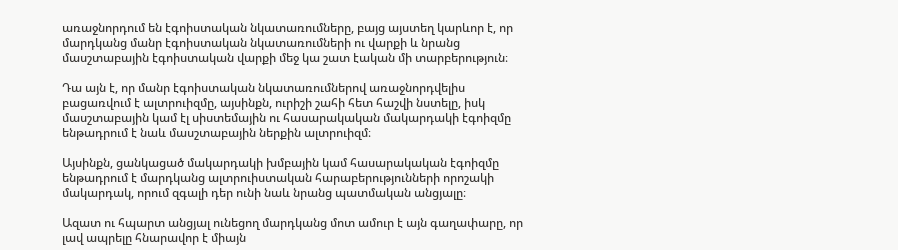առաջնորդում են էգոիստական նկատառումները, բայց այստեղ կարևոր է, որ մարդկանց մանր էգոիստական նկատառումների ու վարքի և նրանց մասշտաբային էգոիստական վարքի մեջ կա շատ էական մի տարբերություն։

Դա այն է, որ մանր էգոիստական նկատառումներով առաջնորդվելիս բացառվում է ալտրուիզմը, այսինքն, ուրիշի շահի հետ հաշվի նստելը, իսկ մասշտաբային կամ էլ սիստեմային ու հասարակական մակարդակի էգոիզմը ենթադրում է նաև մասշտաբային ներքին ալտրուիզմ։

Այսինքն, ցանկացած մակարդակի խմբային կամ հասարակական էգոիզմը ենթադրում է մարդկանց ալտրուիստական հարաբերությունների որոշակի մակարդակ, որում զգալի դեր ունի նաև նրանց պատմական անցյալը։

Ազատ ու հպարտ անցյալ ունեցող մարդկանց մոտ ամուր է այն գաղափարը, որ լավ ապրելը հնարավոր է միայն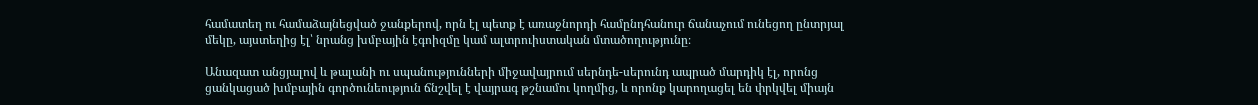համատեղ ու համաձայնեցված ջանքերով, որն էլ պետք է առաջնորդի համընդհանուր ճանաչում ունեցող ընտրյալ մեկը, այստեղից էլ՝ նրանց խմբային էգոիզմը կամ ալտրուիստական մտածողությունը։

Անազատ անցյալով և թալանի ու սպանությունների միջավայրում սերնդե-սերունդ ապրած մարդիկ էլ, որոնց ցանկացած խմբային գործունեություն ճնշվել է վայրագ թշնամու կողմից, և որոնք կարողացել են փրկվել միայն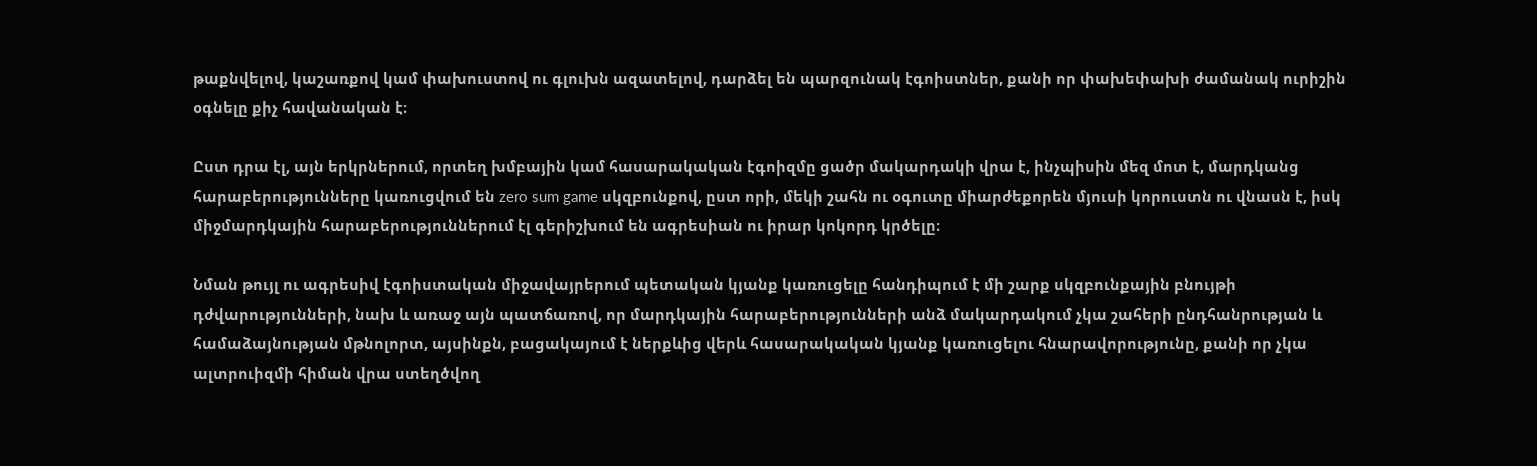թաքնվելով, կաշառքով կամ փախուստով ու գլուխն ազատելով, դարձել են պարզունակ էգոիստներ, քանի որ փախեփախի ժամանակ ուրիշին օգնելը քիչ հավանական է։

Ըստ դրա էլ, այն երկրներում, որտեղ խմբային կամ հասարակական էգոիզմը ցածր մակարդակի վրա է, ինչպիսին մեզ մոտ է, մարդկանց հարաբերությունները կառուցվում են zero sum game սկզբունքով, ըստ որի, մեկի շահն ու օգուտը միարժեքորեն մյուսի կորուստն ու վնասն է, իսկ միջմարդկային հարաբերություններում էլ գերիշխում են ագրեսիան ու իրար կոկորդ կրծելը։

Նման թույլ ու ագրեսիվ էգոիստական միջավայրերում պետական կյանք կառուցելը հանդիպում է մի շարք սկզբունքային բնույթի դժվարությունների, նախ և առաջ այն պատճառով, որ մարդկային հարաբերությունների անձ մակարդակում չկա շահերի ընդհանրության և համաձայնության մթնոլորտ, այսինքն, բացակայում է ներքևից վերև հասարակական կյանք կառուցելու հնարավորությունը, քանի որ չկա ալտրուիզմի հիման վրա ստեղծվող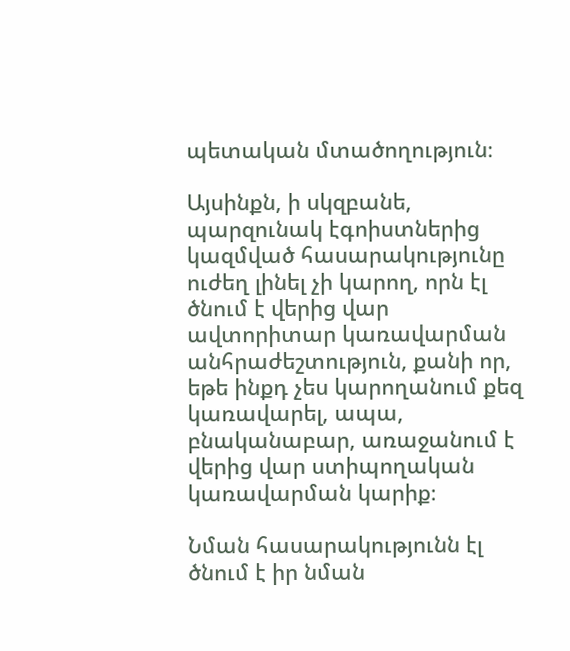պետական մտածողություն։

Այսինքն, ի սկզբանե, պարզունակ էգոիստներից կազմված հասարակությունը ուժեղ լինել չի կարող, որն էլ ծնում է վերից վար ավտորիտար կառավարման անհրաժեշտություն, քանի որ, եթե ինքդ չես կարողանում քեզ կառավարել, ապա, բնականաբար, առաջանում է վերից վար ստիպողական կառավարման կարիք։

Նման հասարակությունն էլ ծնում է իր նման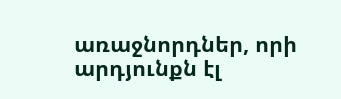առաջնորդներ, որի արդյունքն էլ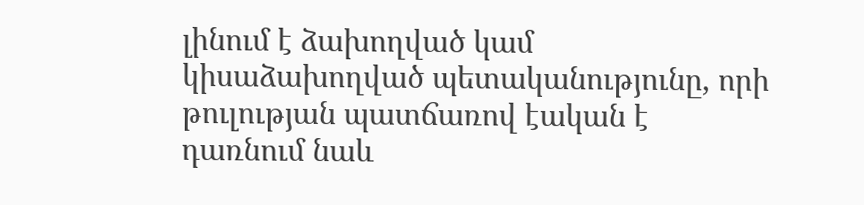լինում է ձախողված կամ կիսաձախողված պետականությունը, որի թուլության պատճառով էական է դառնում նաև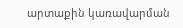արտաքին կառավարման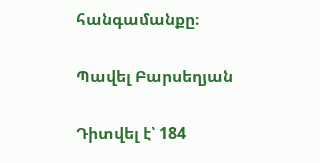հանգամանքը։

Պավել Բարսեղյան

Դիտվել է՝ 184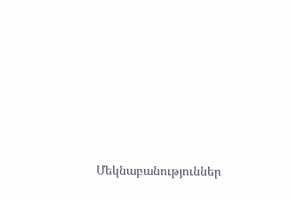Մեկնաբանություններ